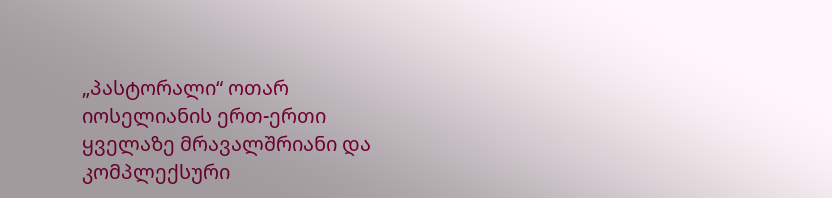„პასტორალი“ ოთარ იოსელიანის ერთ-ერთი ყველაზე მრავალშრიანი და კომპლექსური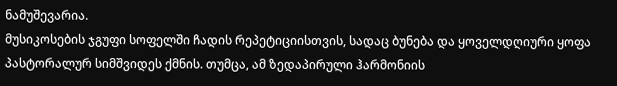ნამუშევარია.
მუსიკოსების ჯგუფი სოფელში ჩადის რეპეტიციისთვის, სადაც ბუნება და ყოველდღიური ყოფა პასტორალურ სიმშვიდეს ქმნის. თუმცა, ამ ზედაპირული ჰარმონიის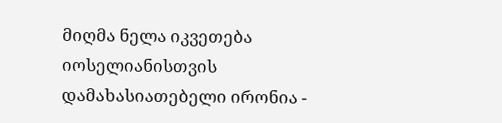მიღმა ნელა იკვეთება იოსელიანისთვის დამახასიათებელი ირონია -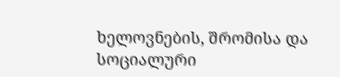ხელოვნების, შრომისა და სოციალური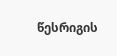წესრიგის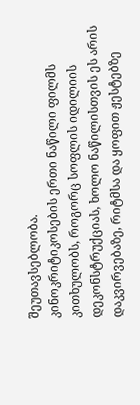შეუთავსებლობა.
კინოკრიტიკოსების ერთი ნაწილი ფილმს კითხულობს, როგორც სოფლის იდილიის დეკონსტრუქციას, ხოლო ნაწილისთვის ეს არის დაკვირვებაზე, რიტმსა და ყოფით ჟესტებზე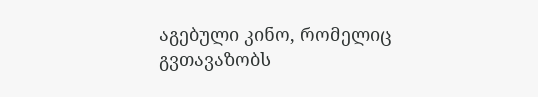აგებული კინო, რომელიც გვთავაზობს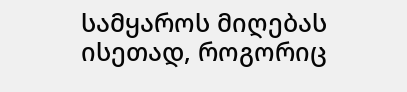სამყაროს მიღებას ისეთად, როგორიც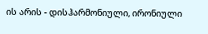ის არის - დისჰარმონიული, ირონიული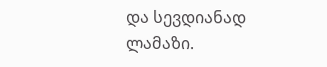და სევდიანად ლამაზი.